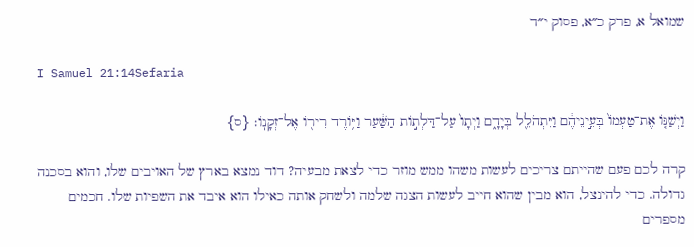שמואל א, פרק כ״א, פסוק י״ד

I Samuel 21:14Sefaria

וַיְשַׁנּ֤וֹ אֶת־טַעְמוֹ֙ בְּעֵ֣ינֵיהֶ֔ם וַיִּתְהֹלֵ֖ל בְּיָדָ֑ם וַיְתָו֙ עַל־דַּלְת֣וֹת הַשַּׁ֔עַר וַיּ֥וֹרֶד רִיר֖וֹ אֶל־זְקָנֽוֹ׃ {ס}

קרה לכם פעם שהייתם צריכים לעשות משהו ממש מוזר כדי לצאת מבעיה? דוד נמצא בארץ של האויבים שלו, והוא בסכנה גדולה. כדי להינצל, הוא מבין שהוא חייב לעשות הצגה שלמה ולשחק אותה כאילו הוא איבד את השפיות שלו. חכמים מספרים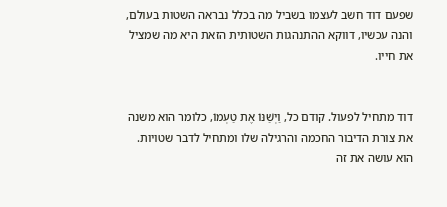שפעם דוד חשב לעצמו בשביל מה בכלל נבראה השטות בעולם, והנה עכשיו, דווקא ההתנהגות השטותית הזאת היא מה שמציל את חייו.


דוד מתחיל לפעול. קודם כל, וַיְשַׁנּוֹ אֶת טַעְמוֹ, כלומר הוא משנה את צורת הדיבור החכמה והרגילה שלו ומתחיל לדבר שטויות. הוא עושה את זה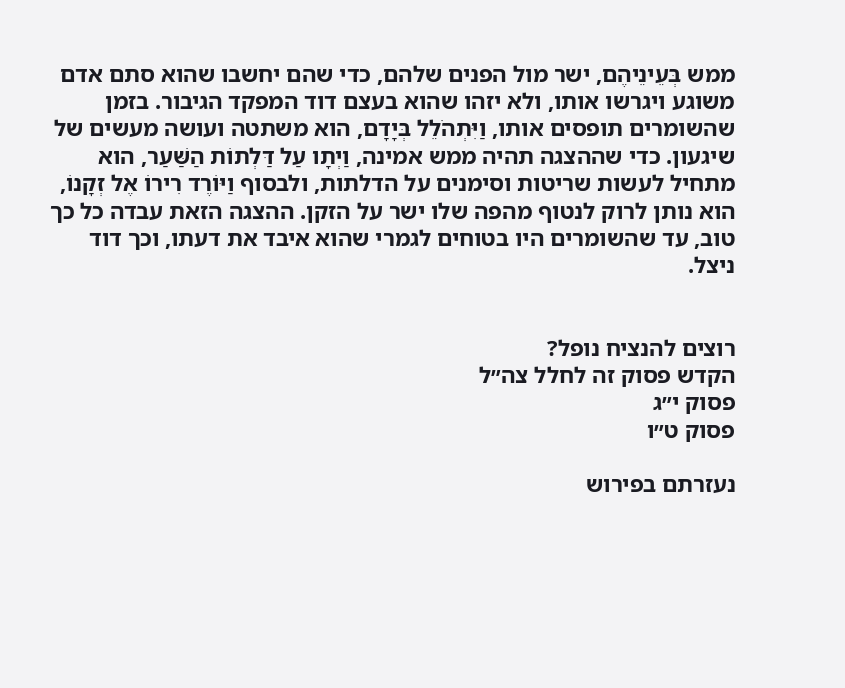ממש בְּעֵינֵיהֶם, ישר מול הפנים שלהם, כדי שהם יחשבו שהוא סתם אדם משוגע ויגרשו אותו, ולא יזהו שהוא בעצם דוד המפקד הגיבור. בזמן שהשומרים תופסים אותו, וַיִּתְהֹלֵל בְּיָדָם, הוא משתטה ועושה מעשים של שיגעון. כדי שההצגה תהיה ממש אמינה, וַיְתָו עַל דַּלְתוֹת הַשַּׁעַר, הוא מתחיל לעשות שריטות וסימנים על הדלתות, ולבסוף וַיּוֹרֶד רִירוֹ אֶל זְקָנוֹ, הוא נותן לרוק לנטוף מהפה שלו ישר על הזקן. ההצגה הזאת עבדה כל כך טוב, עד שהשומרים היו בטוחים לגמרי שהוא איבד את דעתו, וכך דוד ניצל.


רוצים להנציח נופל?
הקדש פסוק זה לחלל צה״ל
פסוק י״ג
פסוק ט״ו

נעזרתם בפירוש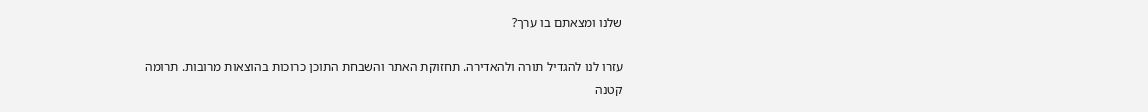שלנו ומצאתם בו ערך?

עזרו לנו להגדיל תורה ולהאדירה. תחזוקת האתר והשבחת התוכן כרוכות בהוצאות מרובות. תרומה קטנה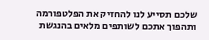שלכם תסייע לנו להחזיק את הפלטפורמה ותהפוך אתכם לשותפים מלאים בהנגשת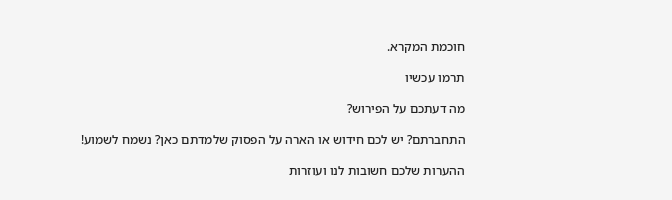חוכמת המקרא.

תרמו עכשיו

מה דעתכם על הפירוש?

התחברתם? יש לכם חידוש או הארה על הפסוק שלמדתם כאן? נשמח לשמוע!

ההערות שלכם חשובות לנו ועוזרות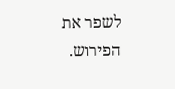לשפר את הפירוש.